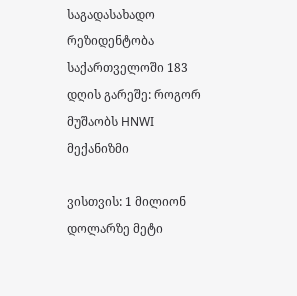საგადასახადო რეზიდენტობა საქართველოში 183 დღის გარეშე: როგორ მუშაობს HNWI მექანიზმი

ვისთვის: 1 მილიონ დოლარზე მეტი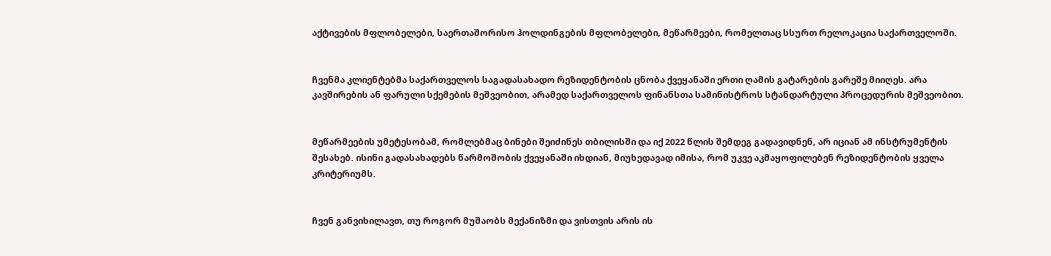აქტივების მფლობელები, საერთაშორისო ჰოლდინგების მფლობელები, მეწარმეები, რომელთაც სსურთ რელოკაცია საქართველოში.


ჩვენმა კლიენტებმა საქართველოს საგადასახადო რეზიდენტობის ცნობა ქვეყანაში ერთი ღამის გატარების გარეშე მიიღეს. არა კავშირების ან ფარული სქემების მეშვეობით, არამედ საქართველოს ფინანსთა სამინისტროს სტანდარტული პროცედურის მეშვეობით.


მეწარმეების უმეტესობამ, რომლებმაც ბინები შეიძინეს თბილისში და იქ 2022 წლის შემდეგ გადავიდნენ, არ იციან ამ ინსტრუმენტის შესახებ. ისინი გადასახადებს წარმოშობის ქვეყანაში იხდიან, მიუხედავად იმისა, რომ უკვე აკმაყოფილებენ რეზიდენტობის ყველა კრიტერიუმს.


ჩვენ განვიხილავთ, თუ როგორ მუშაობს მექანიზმი და ვისთვის არის ის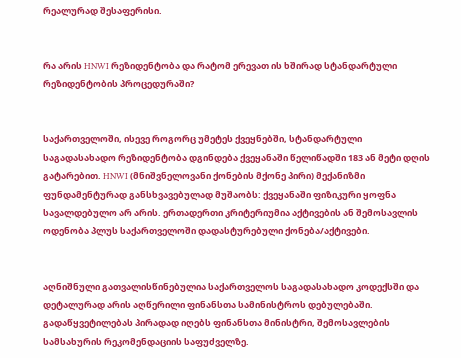რეალურად შესაფერისი.


რა არის HNWI რეზიდენტობა და რატომ ერევათ ის ხშირად სტანდარტული რეზიდენტობის პროცედურაში?


საქართველოში, ისევე როგორც უმეტეს ქვეყნებში, სტანდარტული საგადასახადო რეზიდენტობა დგინდება ქვეყანაში წელიწადში 183 ან მეტი დღის გატარებით. HNWI (მნიშვნელოვანი ქონების მქონე პირი) მექანიზმი ფუნდამენტურად განსხვავებულად მუშაობს: ქვეყანაში ფიზიკური ყოფნა სავალდებულო არ არის. ერთადერთი კრიტერიუმია აქტივების ან შემოსავლის ოდენობა პლუს საქართველოში დადასტურებული ქონება/აქტივები.


აღნიშნული გათვალისწინებულია საქართველოს საგადასახადო კოდექსში და დეტალურად არის აღწერილი ფინანსთა სამინისტროს დებულებაში. გადაწყვეტილებას პირადად იღებს ფინანსთა მინისტრი, შემოსავლების სამსახურის რეკომენდაციის საფუძველზე.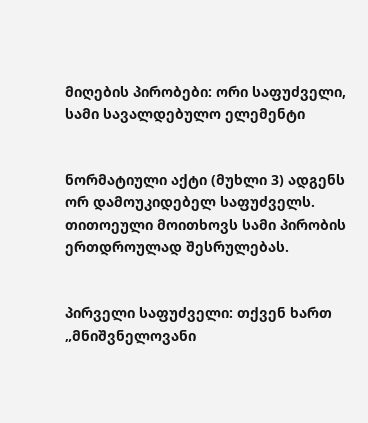მიღების პირობები: ორი საფუძველი, სამი სავალდებულო ელემენტი


ნორმატიული აქტი (მუხლი 3) ადგენს ორ დამოუკიდებელ საფუძველს. თითოეული მოითხოვს სამი პირობის ერთდროულად შესრულებას.


პირველი საფუძველი: თქვენ ხართ „მნიშვნელოვანი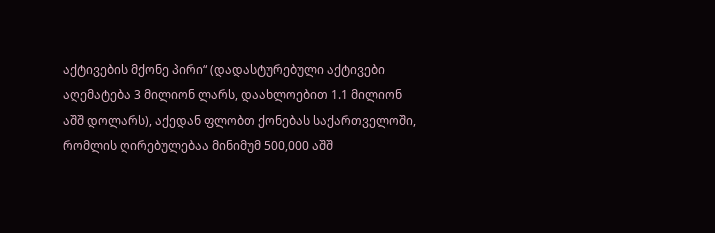აქტივების მქონე პირი“ (დადასტურებული აქტივები აღემატება 3 მილიონ ლარს, დაახლოებით 1.1 მილიონ აშშ დოლარს), აქედან ფლობთ ქონებას საქართველოში, რომლის ღირებულებაა მინიმუმ 500,000 აშშ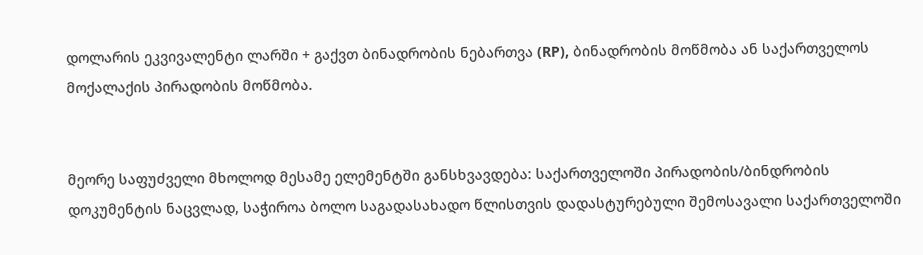დოლარის ეკვივალენტი ლარში + გაქვთ ბინადრობის ნებართვა (RP), ბინადრობის მოწმობა ან საქართველოს მოქალაქის პირადობის მოწმობა.


მეორე საფუძველი მხოლოდ მესამე ელემენტში განსხვავდება: საქართველოში პირადობის/ბინდრობის დოკუმენტის ნაცვლად, საჭიროა ბოლო საგადასახადო წლისთვის დადასტურებული შემოსავალი საქართველოში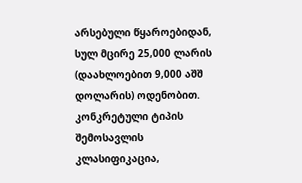არსებული წყაროებიდან, სულ მცირე 25,000 ლარის (დაახლოებით 9,000 აშშ დოლარის) ოდენობით. კონკრეტული ტიპის შემოსავლის კლასიფიკაცია,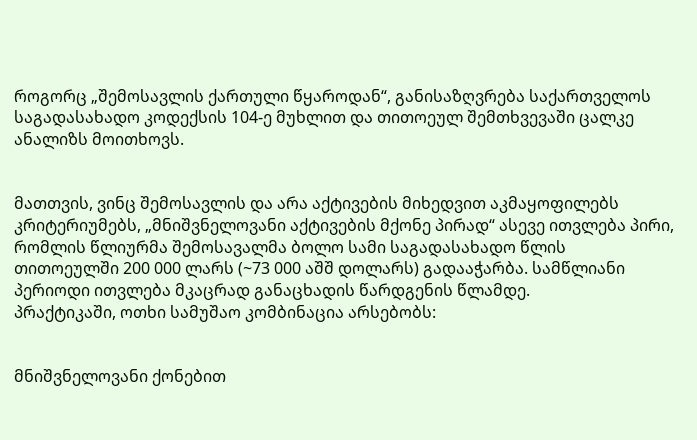როგორც „შემოსავლის ქართული წყაროდან“, განისაზღვრება საქართველოს საგადასახადო კოდექსის 104-ე მუხლით და თითოეულ შემთხვევაში ცალკე ანალიზს მოითხოვს.


მათთვის, ვინც შემოსავლის და არა აქტივების მიხედვით აკმაყოფილებს კრიტერიუმებს, „მნიშვნელოვანი აქტივების მქონე პირად“ ასევე ითვლება პირი, რომლის წლიურმა შემოსავალმა ბოლო სამი საგადასახადო წლის თითოეულში 200 000 ლარს (~73 000 აშშ დოლარს) გადააჭარბა. სამწლიანი პერიოდი ითვლება მკაცრად განაცხადის წარდგენის წლამდე.
პრაქტიკაში, ოთხი სამუშაო კომბინაცია არსებობს:


მნიშვნელოვანი ქონებით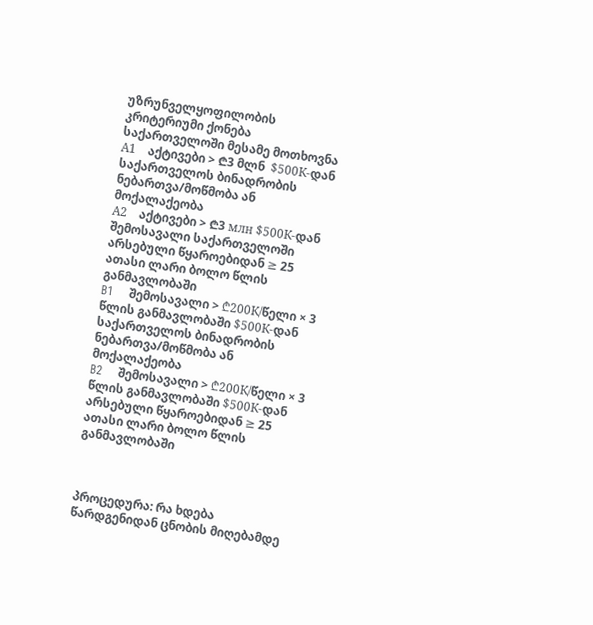უზრუნველყოფილობის კრიტერიუმი ქონება საქართველოში მესამე მოთხოვნა
А1    აქტივები > ₾3 მლნ  $500К-დან საქართველოს ბინადრობის ნებართვა/მოწმობა ან მოქალაქეობა
А2    აქტივები > ₾3 млн $500К-დან შემოსავალი საქართველოში არსებული წყაროებიდან ≥ 25 ათასი ლარი ბოლო წლის განმავლობაში
B1    შემოსავალი > ₾200К/წელი × 3 წლის განმავლობაში $500К-დან საქართველოს ბინადრობის ნებართვა/მოწმობა ან მოქალაქეობა
B2    შემოსავალი > ₾200К/წელი × 3 წლის განმავლობაში $500К-დან არსებული წყაროებიდან ≥ 25 ათასი ლარი ბოლო წლის განმავლობაში



პროცედურა: რა ხდება წარდგენიდან ცნობის მიღებამდე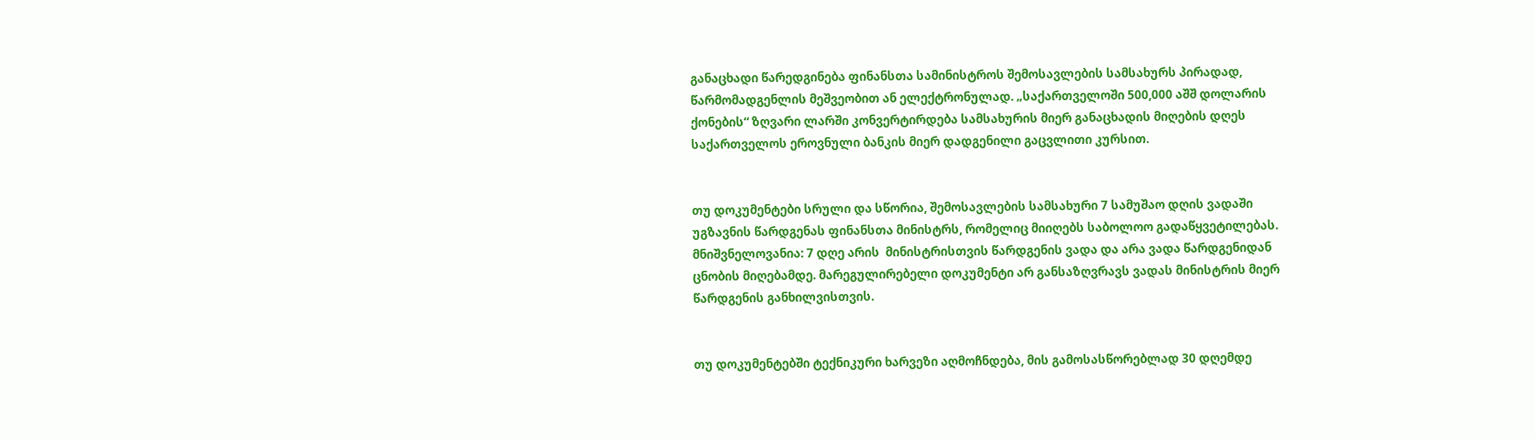განაცხადი წარედგინება ფინანსთა სამინისტროს შემოსავლების სამსახურს პირადად, წარმომადგენლის მეშვეობით ან ელექტრონულად. „საქართველოში 500,000 აშშ დოლარის ქონების“ ზღვარი ლარში კონვერტირდება სამსახურის მიერ განაცხადის მიღების დღეს საქართველოს ეროვნული ბანკის მიერ დადგენილი გაცვლითი კურსით.


თუ დოკუმენტები სრული და სწორია, შემოსავლების სამსახური 7 სამუშაო დღის ვადაში უგზავნის წარდგენას ფინანსთა მინისტრს, რომელიც მიიღებს საბოლოო გადაწყვეტილებას. მნიშვნელოვანია: 7 დღე არის  მინისტრისთვის წარდგენის ვადა და არა ვადა წარდგენიდან ცნობის მიღებამდე. მარეგულირებელი დოკუმენტი არ განსაზღვრავს ვადას მინისტრის მიერ წარდგენის განხილვისთვის.


თუ დოკუმენტებში ტექნიკური ხარვეზი აღმოჩნდება, მის გამოსასწორებლად 30 დღემდე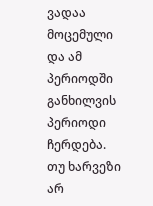ვადაა მოცემული და ამ პერიოდში განხილვის პერიოდი ჩერდება. თუ ხარვეზი არ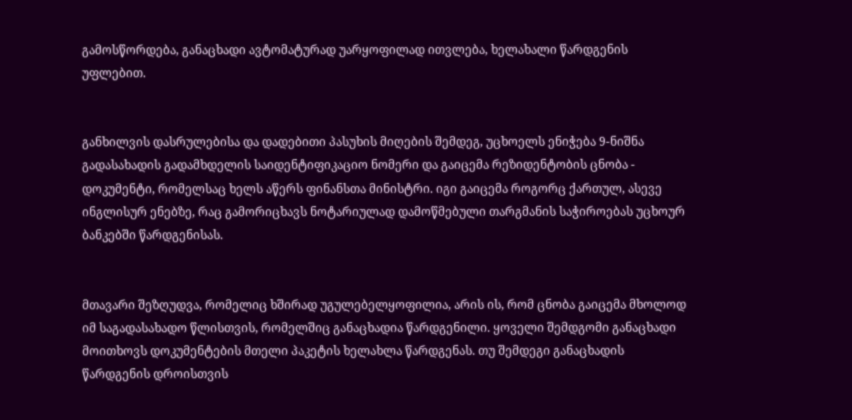გამოსწორდება, განაცხადი ავტომატურად უარყოფილად ითვლება, ხელახალი წარდგენის უფლებით.


განხილვის დასრულებისა და დადებითი პასუხის მიღების შემდეგ, უცხოელს ენიჭება 9-ნიშნა გადასახადის გადამხდელის საიდენტიფიკაციო ნომერი და გაიცემა რეზიდენტობის ცნობა - დოკუმენტი, რომელსაც ხელს აწერს ფინანსთა მინისტრი. იგი გაიცემა როგორც ქართულ, ასევე ინგლისურ ენებზე, რაც გამორიცხავს ნოტარიულად დამოწმებული თარგმანის საჭიროებას უცხოურ ბანკებში წარდგენისას.


მთავარი შეზღუდვა, რომელიც ხშირად უგულებელყოფილია, არის ის, რომ ცნობა გაიცემა მხოლოდ იმ საგადასახადო წლისთვის, რომელშიც განაცხადია წარდგენილი. ყოველი შემდგომი განაცხადი მოითხოვს დოკუმენტების მთელი პაკეტის ხელახლა წარდგენას. თუ შემდეგი განაცხადის წარდგენის დროისთვის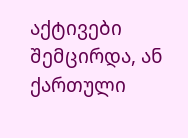აქტივები შემცირდა, ან ქართული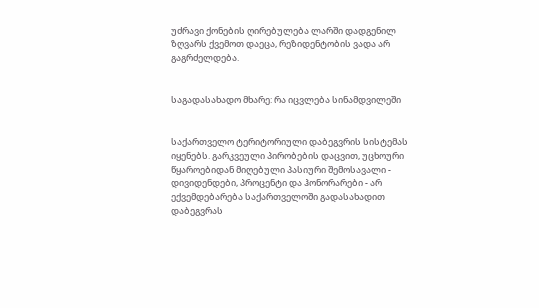უძრავი ქონების ღირებულება ლარში დადგენილ ზღვარს ქვემოთ დაეცა, რეზიდენტობის ვადა არ გაგრძელდება.


საგადასახადო მხარე: რა იცვლება სინამდვილეში


საქართველო ტერიტორიული დაბეგვრის სისტემას იყენებს. გარკვეული პირობების დაცვით, უცხოური წყაროებიდან მიღებული პასიური შემოსავალი - დივიდენდები, პროცენტი და ჰონორარები - არ ექვემდებარება საქართველოში გადასახადით დაბეგვრას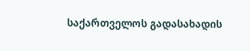საქართველოს გადასახადის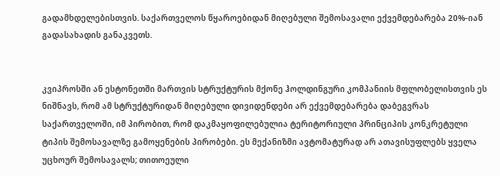გადამხდელებისთვის. საქართველოს წყაროებიდან მიღებული შემოსავალი ექვემდებარება 20%-იან გადასახადის განაკვეთს.


კვიპროსში ან ესტონეთში მართვის სტრუქტურის მქონე ჰოლდინგური კომპანიის მფლობელისთვის ეს ნიშნავს, რომ ამ სტრუქტურიდან მიღებული დივიდენდები არ ექვემდებარება დაბეგვრას საქართველოში, იმ პირობით, რომ დაკმაყოფილებულია ტერიტორიული პრინციპის კონკრეტული ტიპის შემოსავალზე გამოყენების პირობები. ეს მექანიზმი ავტომატურად არ ათავისუფლებს ყველა უცხოურ შემოსავალს; თითოეული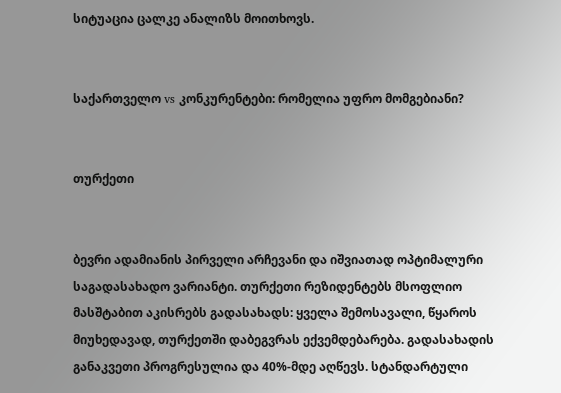სიტუაცია ცალკე ანალიზს მოითხოვს.


საქართველო vs კონკურენტები: რომელია უფრო მომგებიანი?


თურქეთი


ბევრი ადამიანის პირველი არჩევანი და იშვიათად ოპტიმალური საგადასახადო ვარიანტი. თურქეთი რეზიდენტებს მსოფლიო მასშტაბით აკისრებს გადასახადს: ყველა შემოსავალი, წყაროს მიუხედავად, თურქეთში დაბეგვრას ექვემდებარება. გადასახადის განაკვეთი პროგრესულია და 40%-მდე აღწევს. სტანდარტული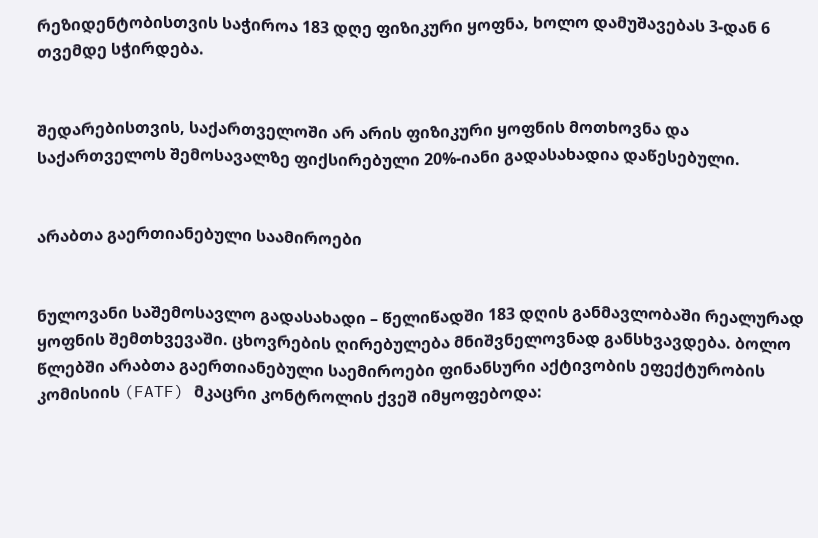რეზიდენტობისთვის საჭიროა 183 დღე ფიზიკური ყოფნა, ხოლო დამუშავებას 3-დან 6 თვემდე სჭირდება.


შედარებისთვის, საქართველოში არ არის ფიზიკური ყოფნის მოთხოვნა და საქართველოს შემოსავალზე ფიქსირებული 20%-იანი გადასახადია დაწესებული.


არაბთა გაერთიანებული საამიროები


ნულოვანი საშემოსავლო გადასახადი – წელიწადში 183 დღის განმავლობაში რეალურად ყოფნის შემთხვევაში. ცხოვრების ღირებულება მნიშვნელოვნად განსხვავდება. ბოლო წლებში არაბთა გაერთიანებული საემიროები ფინანსური აქტივობის ეფექტურობის კომისიის (FATF) მკაცრი კონტროლის ქვეშ იმყოფებოდა: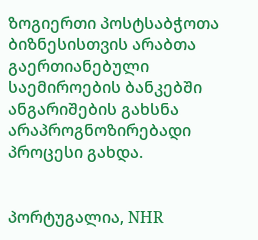ზოგიერთი პოსტსაბჭოთა ბიზნესისთვის არაბთა გაერთიანებული საემიროების ბანკებში ანგარიშების გახსნა არაპროგნოზირებადი პროცესი გახდა.


პორტუგალია, NHR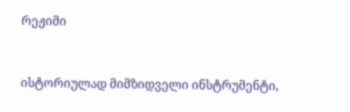რეჟიმი


ისტორიულად მიმზიდველი ინსტრუმენტი,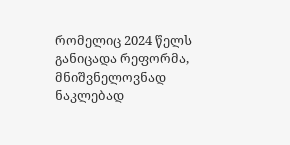რომელიც 2024 წელს განიცადა რეფორმა, მნიშვნელოვნად ნაკლებად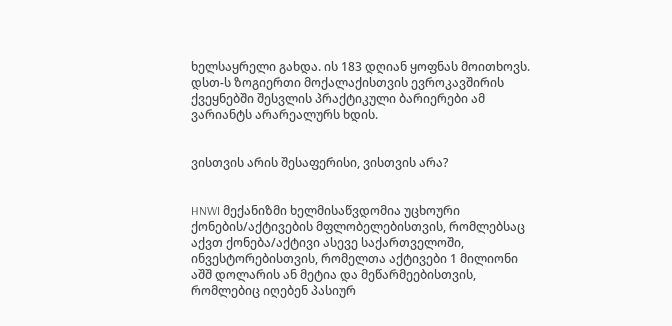ხელსაყრელი გახდა. ის 183 დღიან ყოფნას მოითხოვს. დსთ-ს ზოგიერთი მოქალაქისთვის ევროკავშირის ქვეყნებში შესვლის პრაქტიკული ბარიერები ამ ვარიანტს არარეალურს ხდის.


ვისთვის არის შესაფერისი, ვისთვის არა?


HNWI მექანიზმი ხელმისაწვდომია უცხოური ქონების/აქტივების მფლობელებისთვის, რომლებსაც აქვთ ქონება/აქტივი ასევე საქართველოში, ინვესტორებისთვის, რომელთა აქტივები 1 მილიონი აშშ დოლარის ან მეტია და მეწარმეებისთვის, რომლებიც იღებენ პასიურ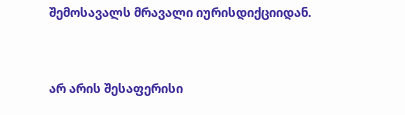შემოსავალს მრავალი იურისდიქციიდან.


არ არის შესაფერისი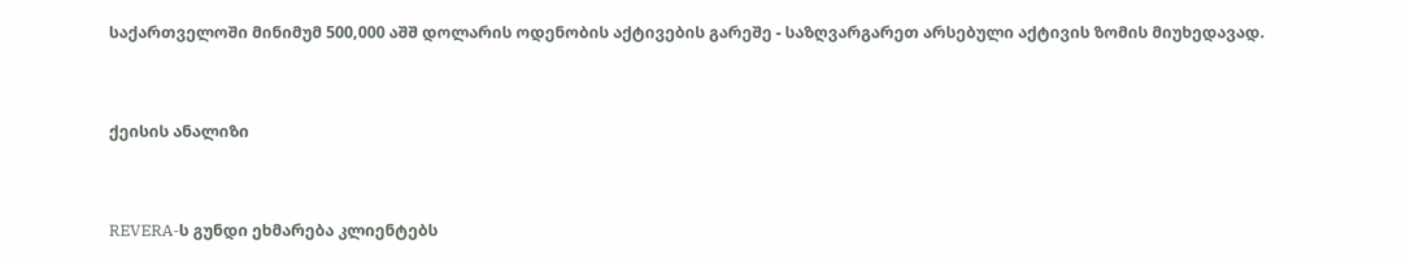საქართველოში მინიმუმ 500,000 აშშ დოლარის ოდენობის აქტივების გარეშე - საზღვარგარეთ არსებული აქტივის ზომის მიუხედავად.



ქეისის ანალიზი



REVERA-ს გუნდი ეხმარება კლიენტებს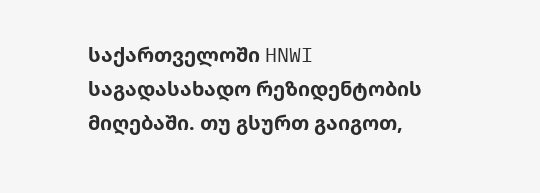საქართველოში HNWI საგადასახადო რეზიდენტობის მიღებაში. თუ გსურთ გაიგოთ,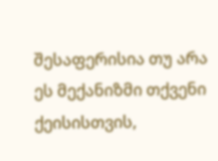შესაფერისია თუ არა ეს მექანიზმი თქვენი ქეისისთვის,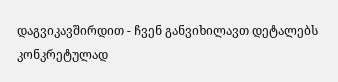დაგვიკავშირდით - ჩვენ განვიხილავთ დეტალებს კონკრეტულად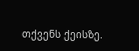თქვენს ქეისზე.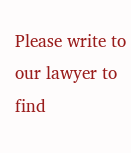Please write to our lawyer to find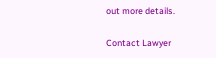out more details.

Contact Lawyer